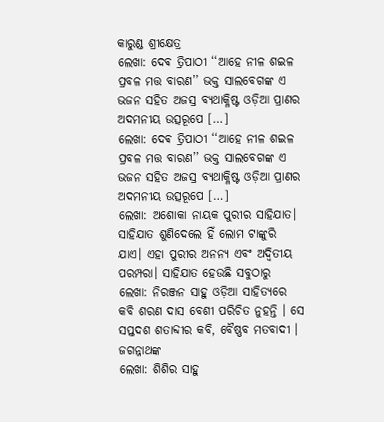କାରୁଣ୍ଡ ଶ୍ରୀକ୍ଷେତ୍ର
ଲେଖା: ଦେଵ ତ୍ରିପାଠୀ ‘‘ଆହେ ନୀଳ ଶଇଳ ପ୍ରବଳ ମତ୍ତ ବାରଣ’’ ଭକ୍ତ ସାଲବେଗଙ୍କ ଏ ଭଜନ ସହିତ ଅଜସ୍ର ବ୍ୟଥାକ୍ଳିଷ୍ଟ ଓଡ଼ିଆ ପ୍ରାଣର ଅଦମନୀୟ ଉତ୍ସରୂପେ […]
ଲେଖା: ଦେଵ ତ୍ରିପାଠୀ ‘‘ଆହେ ନୀଳ ଶଇଳ ପ୍ରବଳ ମତ୍ତ ବାରଣ’’ ଭକ୍ତ ସାଲବେଗଙ୍କ ଏ ଭଜନ ସହିତ ଅଜସ୍ର ବ୍ୟଥାକ୍ଳିଷ୍ଟ ଓଡ଼ିଆ ପ୍ରାଣର ଅଦମନୀୟ ଉତ୍ସରୂପେ […]
ଲେଖା: ଅଶୋକା ନାୟକ ପୁରୀର ସାହିଯାତ। ସାହିଯାତ ଶୁଣିଦେଲେ ହିଁ ଲୋମ ଟାଙ୍କୁରି ଯାଏ। ଏହା ପୁରୀର ଅନନ୍ୟ ଏବଂ ଅଦ୍ୱିତୀୟ ପରମ୍ପରା। ସାହିଯାତ ହେଉଛି ସବୁଠାରୁ
ଲେଖା: ନିରଞ୍ଜନ ସାହୁ ଓଡ଼ିଆ ସାହିତ୍ୟରେ କବି ଶରଣ ଦାସ ବେଶୀ ପରିଚିତ ନୁହନ୍ତି । ସେ ସପ୍ତଦଶ ଶତାବ୍ଦୀର କବି, ବୈଷ୍ଣବ ମତବାଦୀ । ଜଗନ୍ନାଥଙ୍କ
ଲେଖା: ଶିଶିର ସାହୁ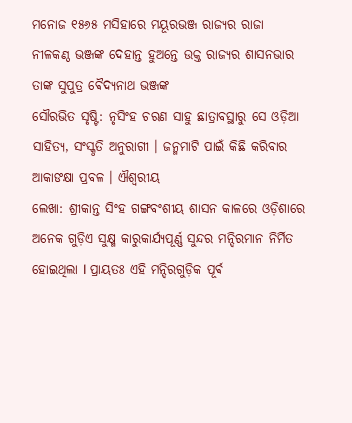ମନୋଜ ୧୫୬୫ ମସିହାରେ ମୟୂରଭଞ୍ଜ ରାଜ୍ୟର ରାଜା ନୀଳକଣ୍ଠ ଭଞ୍ଜଙ୍କ ଦେହାନ୍ତ ହୁଅନ୍ତେ ଉକ୍ତ ରାଜ୍ୟର ଶାସନଭାର ତାଙ୍କ ସୁପୁତ୍ର ଵୈଦ୍ୟନାଥ ଭଞ୍ଜଙ୍କ
ସୌରଭିତ ସୃଷ୍ଟି: ନୃସିଂହ ଚରଣ ସାହୁ ଛାତ୍ରାବସ୍ଥାରୁ ସେ ଓଡ଼ିଆ ସାହିତ୍ୟ, ସଂସ୍କୃତି ଅନୁରାଗୀ । ଜନ୍ମମାଟି ପାଇଁ କିଛି କରିବାର ଆକାଙକ୍ଷା ପ୍ରବଳ । ଐଶ୍ୱରୀୟ
ଲେଖା: ଶ୍ରୀକାନ୍ତ ସିଂହ ଗଙ୍ଗବଂଶୀୟ ଶାସନ କାଳରେ ଓଡ଼ିଶାରେ ଅନେକ ଗୁଡ଼ିଏ ସୁକ୍ଷ୍ମ କାରୁକାର୍ଯ୍ୟପୂର୍ଣ୍ଣ ସୁନ୍ଦର ମନ୍ଦିରମାନ ନିର୍ମିତ ହୋଇଥିଲା l ପ୍ରାୟତଃ ଏହି ମନ୍ଦିରଗୁଡ଼ିକ ପୂର୍ଵ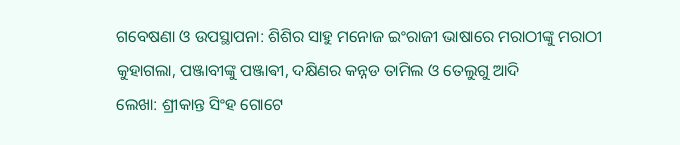ଗବେଷଣା ଓ ଉପସ୍ଥାପନା: ଶିଶିର ସାହୁ ମନୋଜ ଇଂରାଜୀ ଭାଷାରେ ମରାଠୀଙ୍କୁ ମରାଠୀ କୁହାଗଲା, ପଞ୍ଜାବୀଙ୍କୁ ପଞ୍ଜାଵୀ, ଦକ୍ଷିଣର କନ୍ନଡ ତାମିଲ ଓ ତେଲୁଗୁ ଆଦି
ଲେଖା: ଶ୍ରୀକାନ୍ତ ସିଂହ ଗୋଟେ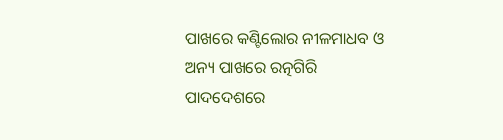ପାଖରେ କଣ୍ଟିଲୋର ନୀଳମାଧବ ଓ ଅନ୍ୟ ପାଖରେ ରତ୍ନଗିରି ପାଦଦେଶରେ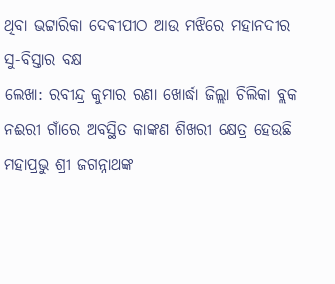ଥିବା ଭଟ୍ଟାରିକା ଦେଵୀପୀଠ ଆଉ ମଝିରେ ମହାନଦୀର ସୁ-ବିସ୍ତାର ବକ୍ଷ
ଲେଖା: ରବୀନ୍ଦ୍ର କୁମାର ରଣା ଖୋର୍ଦ୍ଧା ଜିଲ୍ଲା ଚିଲିକା ବ୍ଲକ ନଈରୀ ଗାଁରେ ଅବସ୍ଥିତ କାଙ୍କଣ ଶିଖରୀ କ୍ଷେତ୍ର ହେଉଛି ମହାପ୍ରଭୁ ଶ୍ରୀ ଜଗନ୍ନାଥଙ୍କ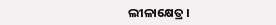ଲୀଳାକ୍ଷେତ୍ର ।